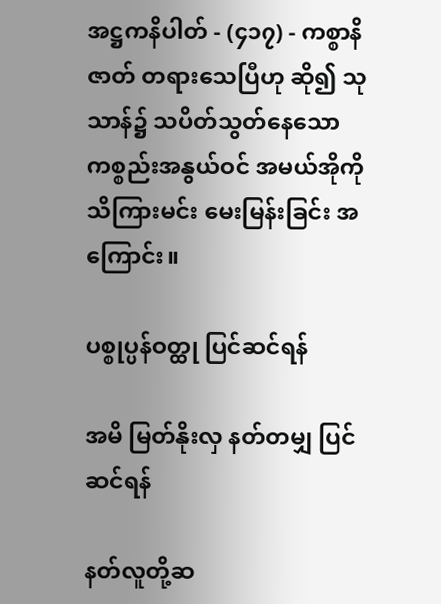အဋ္ဌကနိပါတ် - (၄၁၇) - ကစ္စာနိဇာတ် တရားသေပြီဟု ဆို၍ သုသာန်၌ သပိတ်သွတ်နေသော ကစ္စည်းအနွယ်ဝင် အမယ်အိုကို သိကြားမင်း မေးမြန်းခြင်း အကြောင်း။

ပစ္စုပ္ပန်ဝတ္ထု ပြင်ဆင်ရန်

အမိ မြတ်နိုးလှ နတ်တမျှ ပြင်ဆင်ရန်

နတ်လူတို့ဆ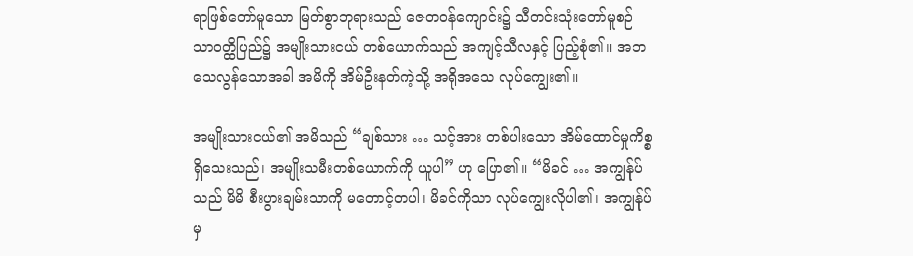ရာဖြစ်တော်မူသော မြတ်စွာဘုရားသည် ဇေတဝန်ကျောင်း၌ သီတင်းသုံးတော်မူစဉ် သာဝတ္ထိပြည်၌ အမျိုးသားငယ် တစ်ယောက်သည် အကျင့်သီလနှင့် ပြည့်စုံ၏။ အဘ သေလွန်သောအခါ အမိကို အိမ်ဦးနတ်ကဲ့သို့ အရိုအသေ လုပ်ကျွေး၏။

အမျိုးသားငယ်၏ အမိသည် “ချစ်သား … သင့်အား တစ်ပါးသော အိမ်ထောင်မှုကိစ္စ ရှိသေးသည်၊ အမျိုးသမီးတစ်ယောက်ကို ယူပါ” ဟု ပြော၏။ “မိခင် … အကျွန်ုပ်သည် မိမိ စီးပွားချမ်းသာကို မတောင့်တပါ၊ မိခင်ကိုသာ လုပ်ကျွေးလိုပါ၏၊ အကျွန်ုပ်မှ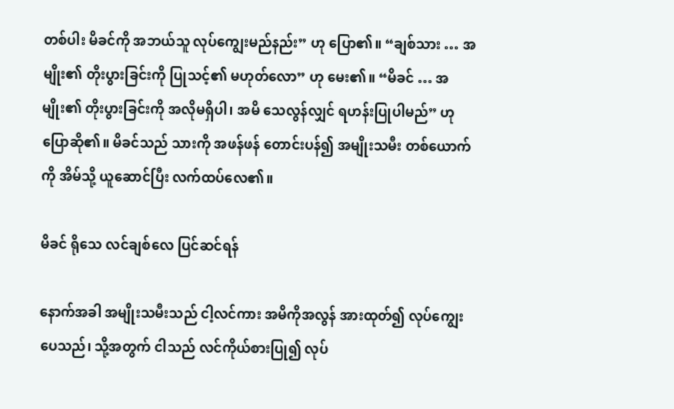တစ်ပါး မိခင်ကို အဘယ်သူ လုပ်ကျွေးမည်နည်း” ဟု ပြော၏။ “ချစ်သား … အမျိုး၏ တိုးပွားခြင်းကို ပြုသင့်၏ မဟုတ်လော” ဟု မေး၏။ “မိခင် … အမျိုး၏ တိုးပွားခြင်းကို အလိုမရှိပါ၊ အမိ သေလွန်လျှင် ရဟန်းပြုပါမည်” ဟု ပြောဆို၏။ မိခင်သည် သားကို အဖန်ဖန် တောင်းပန်၍ အမျိုးသမီး တစ်ယောက်ကို အိမ်သို့ ယူဆောင်ပြီး လက်ထပ်လေ၏။

မိခင် ရိုသေ လင်ချစ်လေ ပြင်ဆင်ရန်

နောက်အခါ အမျိုးသမီးသည် ငါ့လင်ကား အမိကိုအလွန် အားထုတ်၍ လုပ်ကျွေးပေသည်၊ သို့အတွက် ငါသည် လင်ကိုယ်စားပြု၍ လုပ်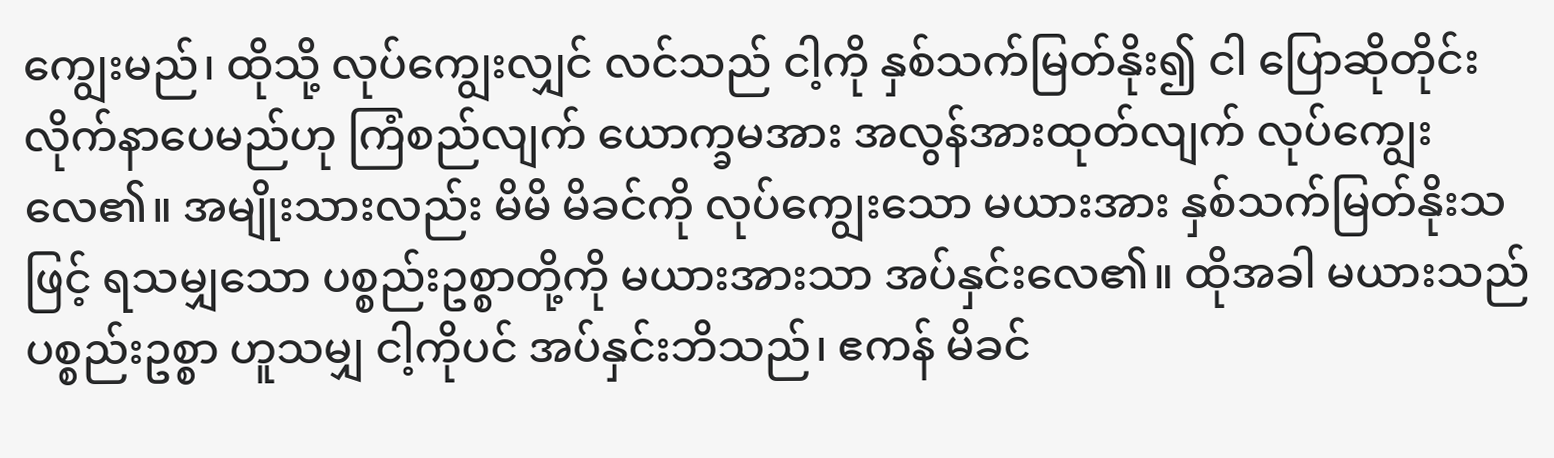ကျွေးမည်၊ ထိုသို့ လုပ်ကျွေးလျှင် လင်သည် ငါ့ကို နှစ်သက်မြတ်နိုး၍ ငါ ပြောဆိုတိုင်း လိုက်နာပေမည်ဟု ကြံစည်လျက် ယောက္ခမအား အလွန်အားထုတ်လျက် လုပ်ကျွေးလေ၏။ အမျိုးသားလည်း မိမိ မိခင်ကို လုပ်ကျွေးသော မယားအား နှစ်သက်မြတ်နိုးသဖြင့် ရသမျှသော ပစ္စည်းဥစ္စာတို့ကို မယားအားသာ အပ်နှင်းလေ၏။ ထိုအခါ မယားသည် ပစ္စည်းဥစ္စာ ဟူသမျှ ငါ့ကိုပင် အပ်နှင်းဘိသည်၊ ဧကန် မိခင်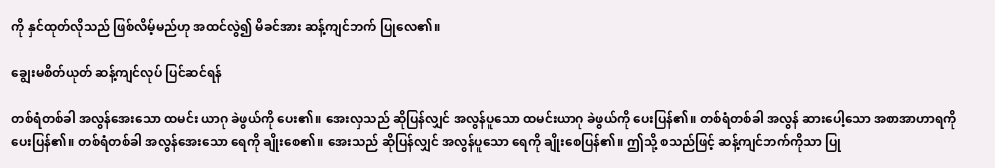ကို နှင်ထုတ်လိုသည် ဖြစ်လိမ့်မည်ဟု အထင်လွဲ၍ မိခင်အား ဆန့်ကျင်ဘက် ပြုလေ၏။

ချွေးမစိတ်ယုတ် ဆန့်ကျင်လုပ် ပြင်ဆင်ရန်

တစ်ရံတစ်ခါ အလွန်အေးသော ထမင်း ယာဂု ခဲဖွယ်ကို ပေး၏။ အေးလှသည် ဆိုပြန်လျှင် အလွန်ပူသော ထမင်းယာဂု ခဲဖွယ်ကို ပေးပြန်၏။ တစ်ရံတစ်ခါ အလွန် ဆားပေါ့သော အစာအာဟာရကို ပေးပြန်၏။ တစ်ရံတစ်ခါ အလွန်အေးသော ရေကို ချိုးစေ၏။ အေးသည် ဆိုပြန်လျှင် အလွန်ပူသော ရေကို ချိုးစေပြန်၏။ ဤသို့ စသည်ဖြင့် ဆန့်ကျင်ဘက်ကိုသာ ပြု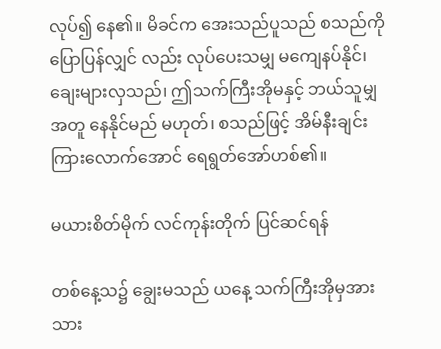လုပ်၍ နေ၏။ မိခင်က အေးသည်ပူသည် စသည်ကို ပြောပြန်လျှင် လည်း လုပ်ပေးသမျှ မကျေနပ်နိုင်၊ ချေးများလှသည်၊ ဤသက်ကြီးအိုမနှင့် ဘယ်သူမျှ အတူ နေနိုင်မည် မဟုတ်၊ စသည်ဖြင့် အိမ်နီးချင်း ကြားလောက်အောင် ရေရွတ်အော်ဟစ်၏။

မယားစိတ်မိုက် လင်ကုန်းတိုက် ပြင်ဆင်ရန်

တစ်နေ့သ၌ ချွေးမသည် ယနေ့ သက်ကြီးအိုမှအား သား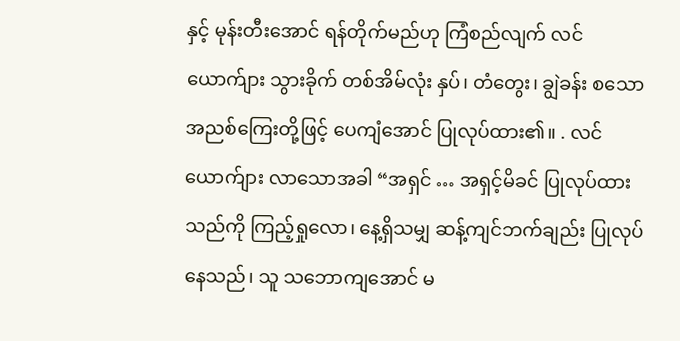နှင့် မုန်းတီးအောင် ရန်တိုက်မည်ဟု ကြံစည်လျက် လင်ယောက်ျား သွားခိုက် တစ်အိမ်လုံး နှပ်၊ တံတွေး၊ ချွဲခန်း စသော အညစ်ကြေးတို့ဖြင့် ပေကျံအောင် ပြုလုပ်ထား၏။ . လင်ယောက်ျား လာသောအခါ “အရှင် … အရှင့်မိခင် ပြုလုပ်ထားသည်ကို ကြည့်ရှုလော၊ နေ့ရှိသမျှ ဆန့်ကျင်ဘက်ချည်း ပြုလုပ်နေသည်၊ သူ သဘောကျအောင် မ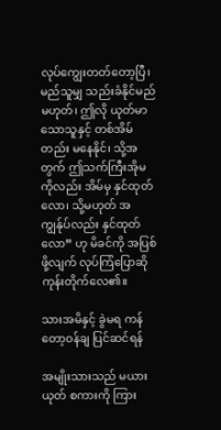လုပ်ကျွေးတတ်တော့ပြီ၊ မည်သူမျှ သည်းခံနိုင်မည် မဟုတ်၊ ဤလို ယုတ်မာသောသူနှင့် တစ်အိမ်တည်း မနေနိုင်၊ သို့အတွက် ဤသက်ကြီးအိုမကိုလည်း အိမ်မှ နှင်ထုတ်လော၊ သို့မဟုတ် အကျွန်ုပ်လည်း နှင်ထုတ်လော” ဟု မိခင်ကို အပြစ်ဖို့လျက် လုပ်ကြံပြောဆို ကုန်းတိုက်လေ၏။

သားအမိနှင့် ခွဲမရ ကန်တော့ဝန်ချ ပြင်ဆင်ရန်

အမျိုးသားသည် မယားယုတ် စကားကို ကြား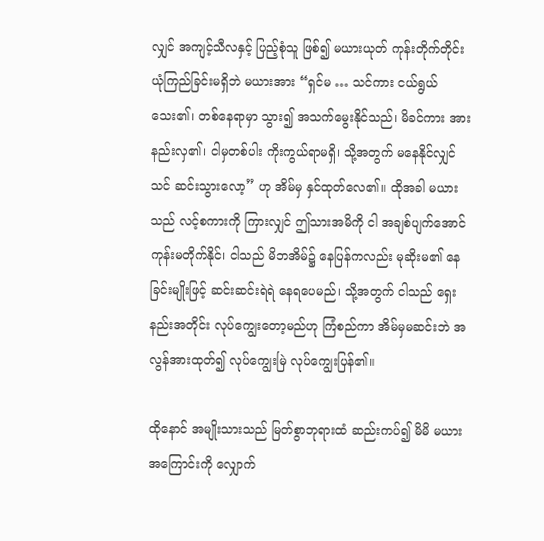လျှင် အကျင့်သီလနှင့် ပြည့်စုံသူ ဖြစ်၍ မယားယုတ် ကုန်းတိုက်တိုင်း ယုံကြည်ခြင်းမရှိဘဲ မယားအား “ရှင်မ … သင်ကား ငယ်ရွယ်သေး၏၊ တစ်နေရာမှာ သွား၍ အသက်မွေးနိုင်သည်၊ မိခင်ကား အားနည်းလှ၏၊ ငါမှတစ်ပါး ကိုးကွယ်ရာမရှိ၊ သို့အတွက် မနေနိုင်လျှင် သင် ဆင်းသွားလော့” ဟု အိမ်မှ နှင်ထုတ်လေ၏။ ထိုအခါ မယားသည် လင့်စကားကို ကြားလျှင် ဤသားအမိကို ငါ အချစ်ပျက်အောင် ကုန်းမတိုက်နိုင်၊ ငါသည် မိဘအိမ်၌ နေပြန်ကလည်း မုဆိုးမ၏ နေခြင်းမျိုးဖြင့် ဆင်းဆင်းရဲရဲ နေရပေမည်၊ သို့အတွက် ငါသည် ရှေးနည်းအတိုင်း လုပ်ကျွေးတော့မည်ဟု ကြံစည်ကာ အိမ်မှမဆင်းဘဲ အလွန်အားထုတ်၍ လုပ်ကျွေးမြဲ လုပ်ကျွေးပြန်၏။

ထိုနောင် အမျိုးသားသည် မြတ်စွာဘုရားထံ ဆည်းကပ်၍ မိမိ မယားအကြောင်းကို လျှောက်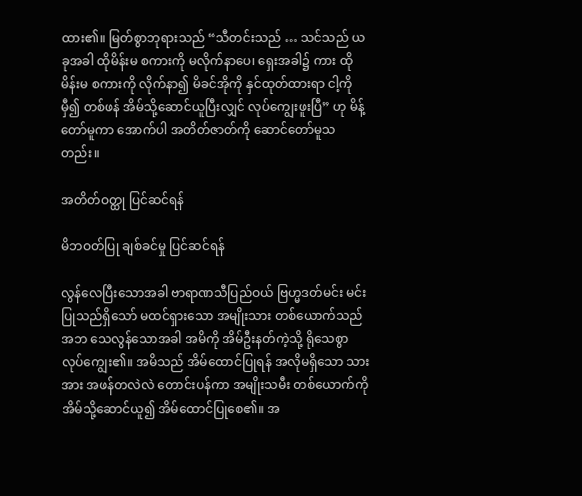ထား၏။ မြတ်စွာဘုရားသည် “သီတင်းသည် … သင်သည် ယခုအခါ ထိုမိန်းမ စကားကို မလိုက်နာပေ၊ ရှေးအခါ၌ ကား ထိုမိန်းမ စကားကို လိုက်နာ၍ မိခင်အိုကို နှင်ထုတ်ထားရာ ငါ့ကိုမှီ၍ တစ်ဖန် အိမ်သို့ဆောင်ယူပြီးလျှင် လုပ်ကျွေးဖူးပြီ” ဟု မိန့်တော်မူကာ အောက်ပါ အတိတ်ဇာတ်ကို ဆောင်တော်မူသတည်း။

အတိတ်ဝတ္ထု ပြင်ဆင်ရန်

မိဘဝတ်ပြု ချစ်ခင်မှု ပြင်ဆင်ရန်

လွန်လေပြီးသောအခါ ဗာရာဏသီပြည်ဝယ် ဗြဟ္မဒတ်မင်း မင်းပြုသည်ရှိသော် မထင်ရှားသော အမျိုးသား တစ်ယောက်သည် အဘ သေလွန်သောအခါ အမိကို အိမ်ဦးနတ်ကဲ့သို့ ရိုသေစွာ လုပ်ကျွေး၏။ အမိသည် အိမ်ထောင်ပြုရန် အလိုမရှိသော သားအား အဖန်တလဲလဲ တောင်းပန်ကာ အမျိုးသမီး တစ်ယောက်ကို အိမ်သို့ဆောင်ယူ၍ အိမ်ထောင်ပြုစေ၏။ အ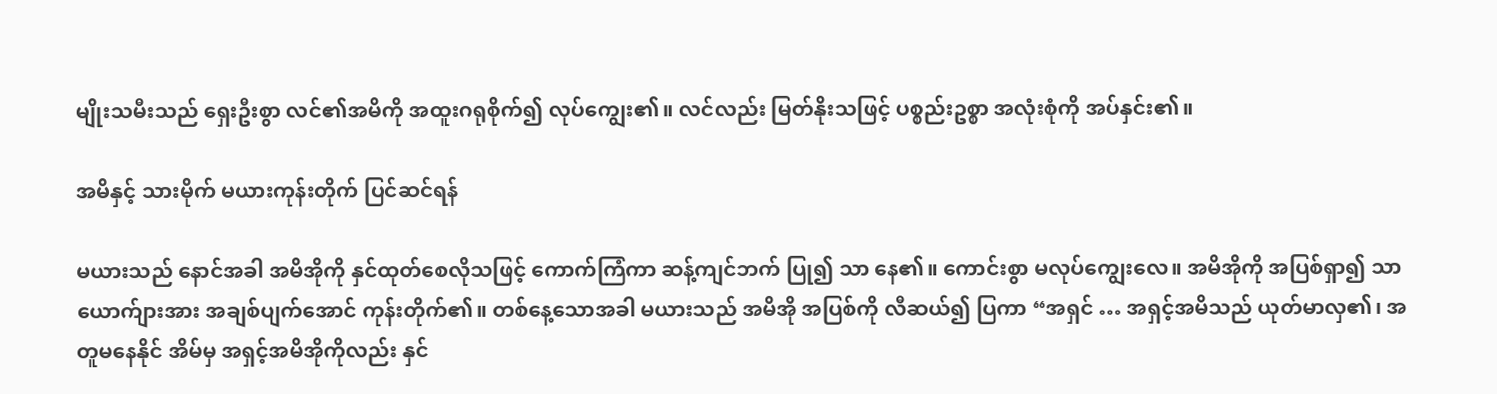မျိုးသမီးသည် ရှေးဦးစွာ လင်၏အမိကို အထူးဂရုစိုက်၍ လုပ်ကျွေး၏။ လင်လည်း မြတ်နိုးသဖြင့် ပစ္စည်းဥစ္စာ အလုံးစုံကို အပ်နှင်း၏။

အမိနှင့် သားမိုက် မယားကုန်းတိုက် ပြင်ဆင်ရန်

မယားသည် နောင်အခါ အမိအိုကို နှင်ထုတ်စေလိုသဖြင့် ကောက်ကြံကာ ဆန့်ကျင်ဘက် ပြု၍ သာ နေ၏။ ကောင်းစွာ မလုပ်ကျွေးလေ။ အမိအိုကို အပြစ်ရှာ၍ သာ ယောက်ျားအား အချစ်ပျက်အောင် ကုန်းတိုက်၏။ တစ်နေ့သောအခါ မယားသည် အမိအို အပြစ်ကို လီဆယ်၍ ပြကာ “အရှင် … အရှင့်အမိသည် ယုတ်မာလှ၏၊ အတူမနေနိုင် အိမ်မှ အရှင့်အမိအိုကိုလည်း နှင်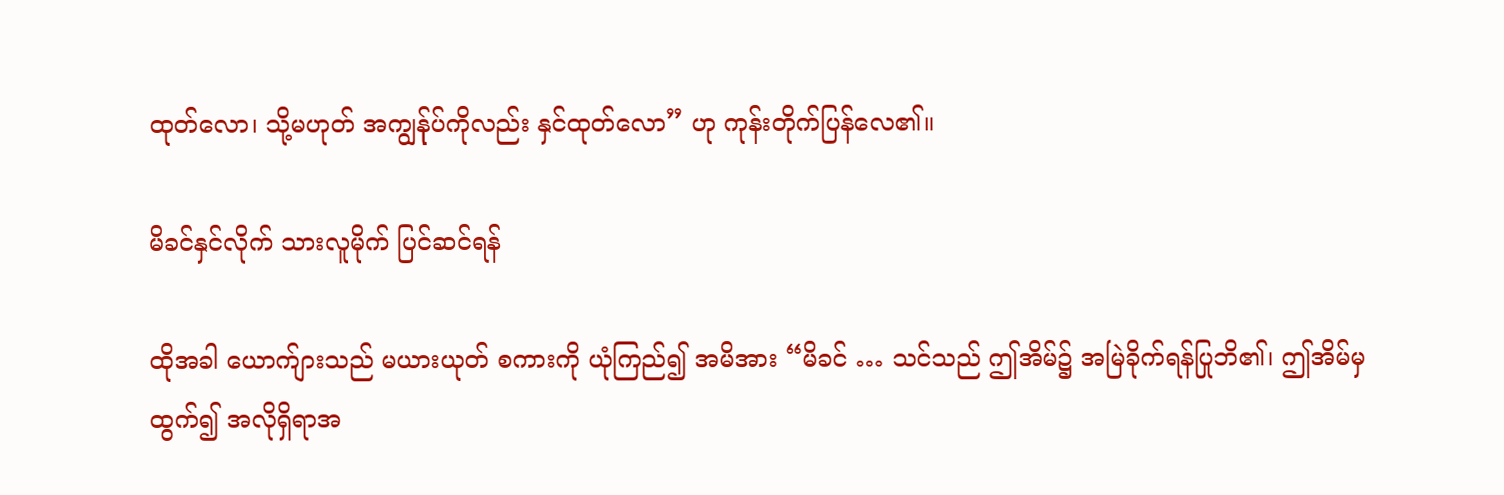ထုတ်လော၊ သို့မဟုတ် အကျွန်ုပ်ကိုလည်း နှင်ထုတ်လော” ဟု ကုန်းတိုက်ပြန်လေ၏။

မိခင်နှင်လိုက် သားလူမိုက် ပြင်ဆင်ရန်

ထိုအခါ ယောက်ျားသည် မယားယုတ် စကားကို ယုံကြည်၍ အမိအား “မိခင် … သင်သည် ဤအိမ်၌ အမြဲခိုက်ရန်ပြုဘိ၏၊ ဤအိမ်မှထွက်၍ အလိုရှိရာအ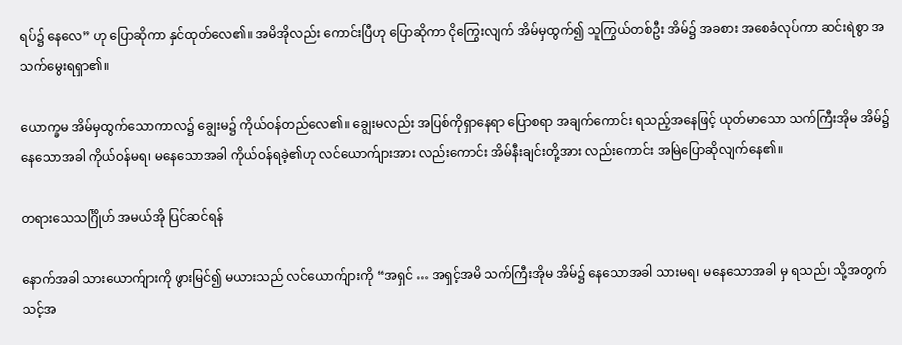ရပ်၌ နေလေ” ဟု ပြောဆိုကာ နှင်ထုတ်လေ၏။ အမိအိုလည်း ကောင်းပြီဟု ပြောဆိုကာ ငိုကြွေးလျက် အိမ်မှထွက်၍ သူကြွယ်တစ်ဦး အိမ်၌ အခစား အစေခံလုပ်ကာ ဆင်းရဲစွာ အသက်မွေးရရှာ၏။

ယောက္ခမ အိမ်မှထွက်သောကာလ၌ ချွေးမ၌ ကိုယ်ဝန်တည်လေ၏။ ချွေးမလည်း အပြစ်ကိုရှာနေရာ ပြောစရာ အချက်ကောင်း ရသည့်အနေဖြင့် ယုတ်မာသော သက်ကြီးအိုမ အိမ်၌ နေသောအခါ ကိုယ်ဝန်မရ၊ မနေသောအခါ ကိုယ်ဝန်ရခဲ့၏ဟု လင်ယောက်ျားအား လည်းကောင်း အိမ်နီးချင်းတို့အား လည်းကောင်း အမြဲပြောဆိုလျက်နေ၏။

တရားသေသင်္ဂြိုဟ် အမယ်အို ပြင်ဆင်ရန်

နောက်အခါ သားယောက်ျားကို ဖွားမြင်၍ မယားသည် လင်ယောက်ျားကို “အရှင် … အရှင့်အမိ သက်ကြီးအိုမ အိမ်၌ နေသောအခါ သားမရ၊ မနေသောအခါ မှ ရသည်၊ သို့အတွက် သင့်အ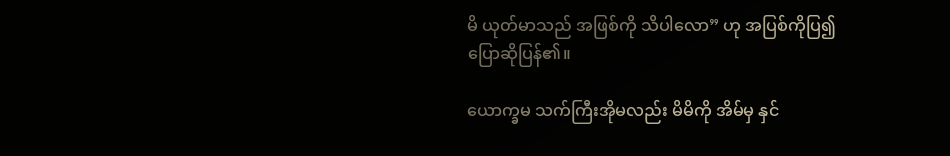မိ ယုတ်မာသည် အဖြစ်ကို သိပါလော” ဟု အပြစ်ကိုပြ၍ ပြောဆိုပြန်၏။

ယောက္ခမ သက်ကြီးအိုမလည်း မိမိကို အိမ်မှ နှင်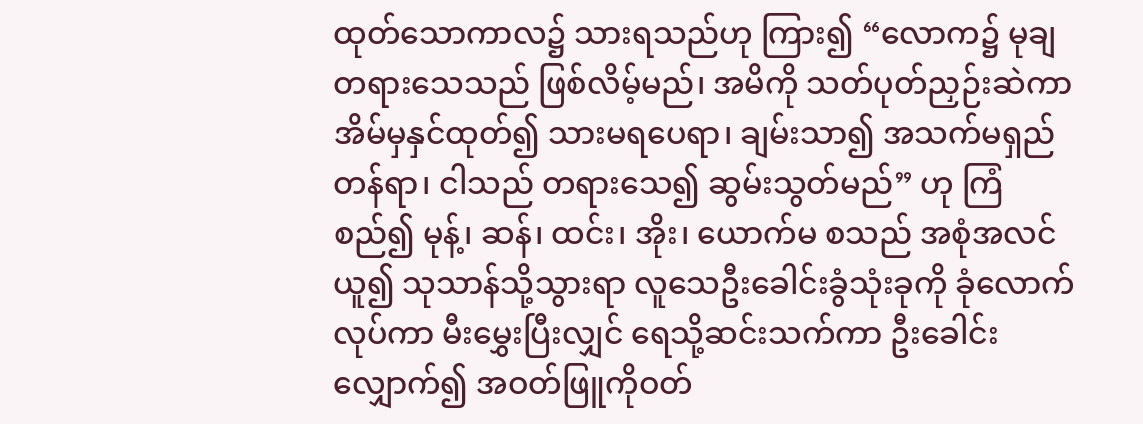ထုတ်သောကာလ၌ သားရသည်ဟု ကြား၍ “လောက၌ မုချ တရားသေသည် ဖြစ်လိမ့်မည်၊ အမိကို သတ်ပုတ်ညှဉ်းဆဲကာ အိမ်မှနှင်ထုတ်၍ သားမရပေရာ၊ ချမ်းသာ၍ အသက်မရှည်တန်ရာ၊ ငါသည် တရားသေ၍ ဆွမ်းသွတ်မည်” ဟု ကြံစည်၍ မုန့်၊ ဆန်၊ ထင်း၊ အိုး၊ ယောက်မ စသည် အစုံအလင် ယူ၍ သုသာန်သို့သွားရာ လူသေဦးခေါင်းခွံသုံးခုကို ခုံလောက်လုပ်ကာ မီးမွှေးပြီးလျှင် ရေသို့ဆင်းသက်ကာ ဦးခေါင်းလျှောက်၍ အဝတ်ဖြူကိုဝတ်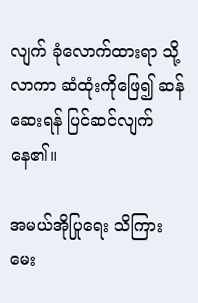လျက် ခုံလောက်ထားရာ သို့လာကာ ဆံထုံးကိုဖြေ၍ ဆန်ဆေးရန် ပြင်ဆင်လျက် နေ၏။

အမယ်အိုပြုရေး သိကြားမေး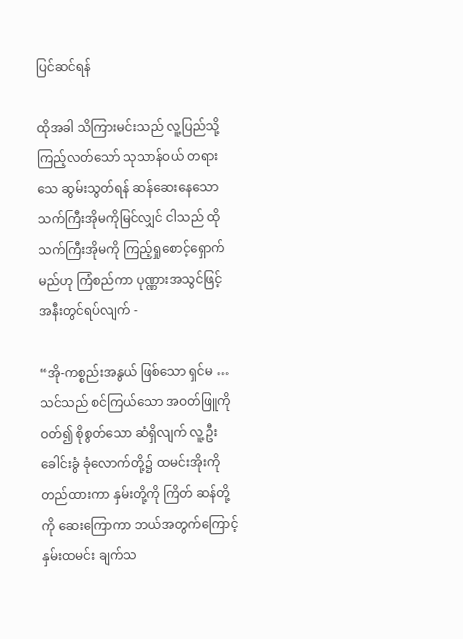ပြင်ဆင်ရန်

ထိုအခါ သိကြားမင်းသည် လူ့ပြည်သို့ ကြည့်လတ်သော် သုသာန်ဝယ် တရားသေ ဆွမ်းသွတ်ရန် ဆန်ဆေးနေသော သက်ကြီးအိုမကိုမြင်လျှင် ငါသည် ထိုသက်ကြီးအိုမကို ကြည့်ရှုစောင့်ရှောက်မည်ဟု ကြံစည်ကာ ပုဏ္ဏားအသွင်ဖြင့် အနီးတွင်ရပ်လျက် -

“အို-ကစ္စည်းအနွယ် ဖြစ်သော ရှင်မ … သင်သည် စင်ကြယ်သော အဝတ်ဖြူကို ဝတ်၍ စိုစွတ်သော ဆံရှိလျက် လူ့ဦးခေါင်းခွံ ခုံလောက်တို့၌ ထမင်းအိုးကို တည်ထားကာ နှမ်းတို့ကို ကြိတ် ဆန်တို့ကို ဆေးကြောကာ ဘယ်အတွက်ကြောင့် နှမ်းထမင်း ချက်သ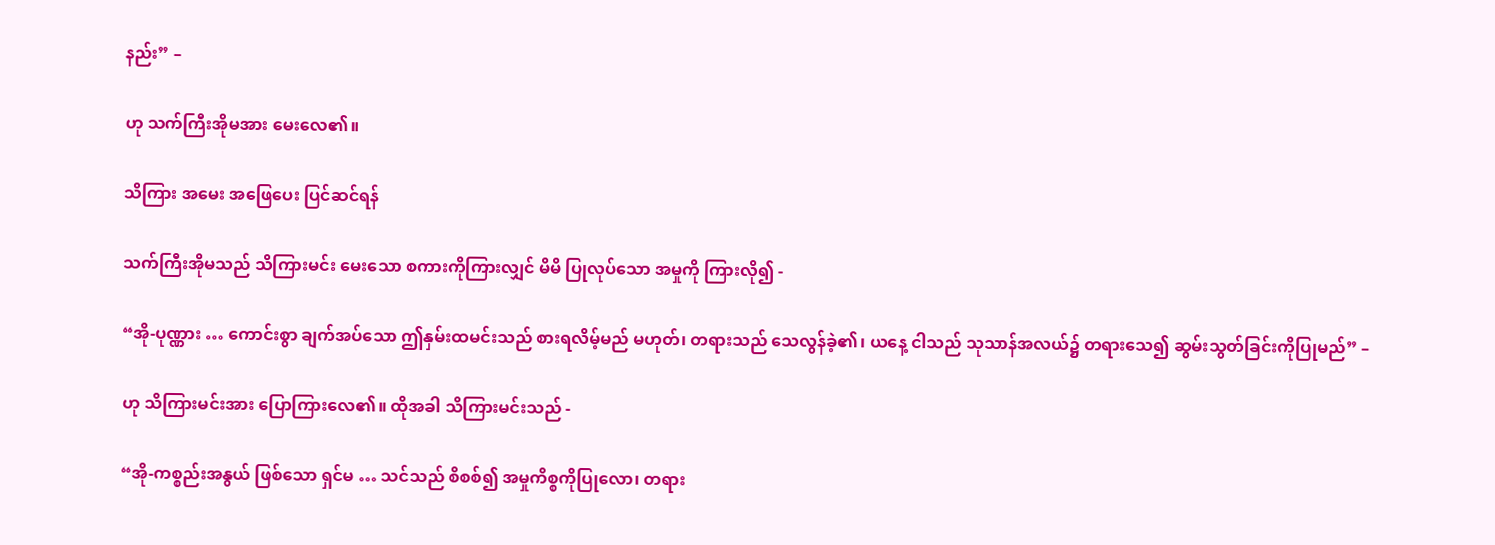နည်း” –

ဟု သက်ကြီးအိုမအား မေးလေ၏။

သိကြား အမေး အဖြေပေး ပြင်ဆင်ရန်

သက်ကြီးအိုမသည် သိကြားမင်း မေးသော စကားကိုကြားလျှင် မိမိ ပြုလုပ်သော အမှုကို ကြားလို၍ -

“အို-ပုဏ္ဏား … ကောင်းစွာ ချက်အပ်သော ဤနှမ်းထမင်းသည် စားရလိမ့်မည် မဟုတ်၊ တရားသည် သေလွန်ခဲ့၏၊ ယနေ့ ငါသည် သုသာန်အလယ်၌ တရားသေ၍ ဆွမ်းသွတ်ခြင်းကိုပြုမည်” –

ဟု သိကြားမင်းအား ပြောကြားလေ၏။ ထိုအခါ သိကြားမင်းသည် -

“အို-ကစ္စည်းအနွယ် ဖြစ်သော ရှင်မ … သင်သည် စိစစ်၍ အမှုကိစ္စကိုပြုလော၊ တရား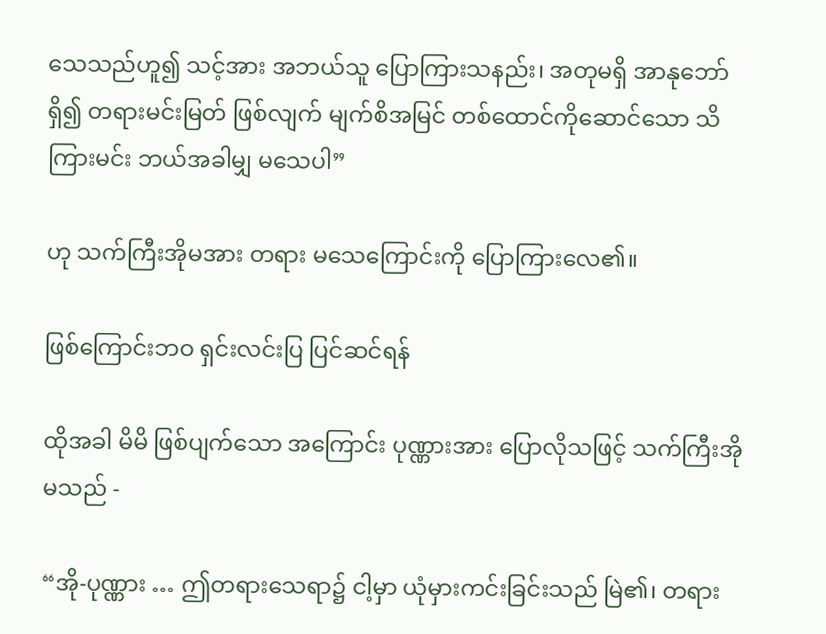သေသည်ဟူ၍ သင့်အား အဘယ်သူ ပြောကြားသနည်း၊ အတုမရှိ အာနုဘော်ရှိ၍ တရားမင်းမြတ် ဖြစ်လျက် မျက်စိအမြင် တစ်ထောင်ကိုဆောင်သော သိကြားမင်း ဘယ်အခါမျှ မသေပါ”

ဟု သက်ကြီးအိုမအား တရား မသေကြောင်းကို ပြောကြားလေ၏။

ဖြစ်ကြောင်းဘဝ ရှင်းလင်းပြ ပြင်ဆင်ရန်

ထိုအခါ မိမိ ဖြစ်ပျက်သော အကြောင်း ပုဏ္ဏားအား ပြောလိုသဖြင့် သက်ကြီးအိုမသည် -

“အို-ပုဏ္ဏား … ဤတရားသေရာ၌ ငါ့မှာ ယုံမှားကင်းခြင်းသည် မြဲ၏၊ တရား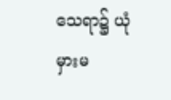သေရာ၌ ယုံမှားမ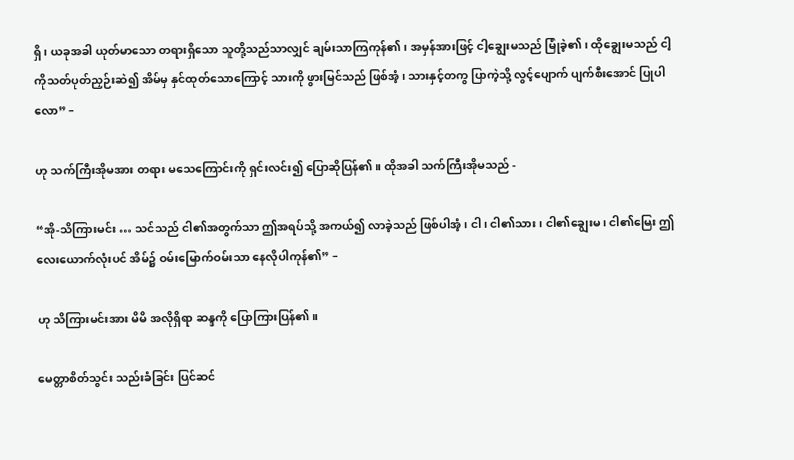ရှိ၊ ယခုအခါ ယုတ်မာသော တရားရှိသော သူတို့သည်သာလျှင် ချမ်းသာကြကုန်၏၊ အမှန်အားဖြင့် ငါ့ချွေးမသည် မြုံခဲ့၏၊ ထိုချွေးမသည် ငါ့ကိုသတ်ပုတ်ညှဉ်းဆဲ၍ အိမ်မှ နှင်ထုတ်သောကြောင့် သားကို ဖွားမြင်သည် ဖြစ်အံ့၊ သားနှင့်တကွ ပြာကဲ့သို့ လွင့်ပျောက် ပျက်စီးအောင် ပြုပါလော” –

ဟု သက်ကြီးအိုမအား တရား မသေကြောင်းကို ရှင်းလင်း၍ ပြောဆိုပြန်၏။ ထိုအခါ သက်ကြီးအိုမသည် -

“အို-သိကြားမင်း … သင်သည် ငါ၏အတွက်သာ ဤအရပ်သို့ အကယ်၍ လာခဲ့သည် ဖြစ်ပါအံ့၊ ငါ၊ ငါ၏သား၊ ငါ၏ချွေးမ၊ ငါ၏မြေး ဤလေးယောက်လုံးပင် အိမ်၌ ဝမ်းမြောက်ဝမ်းသာ နေလိုပါကုန်၏” –

ဟု သိကြားမင်းအား မိမိ အလိုရှိရာ ဆန္ဒကို ပြောကြားပြန်၏။

မေတ္တာစိတ်သွင်း သည်းခံခြင်း ပြင်ဆင်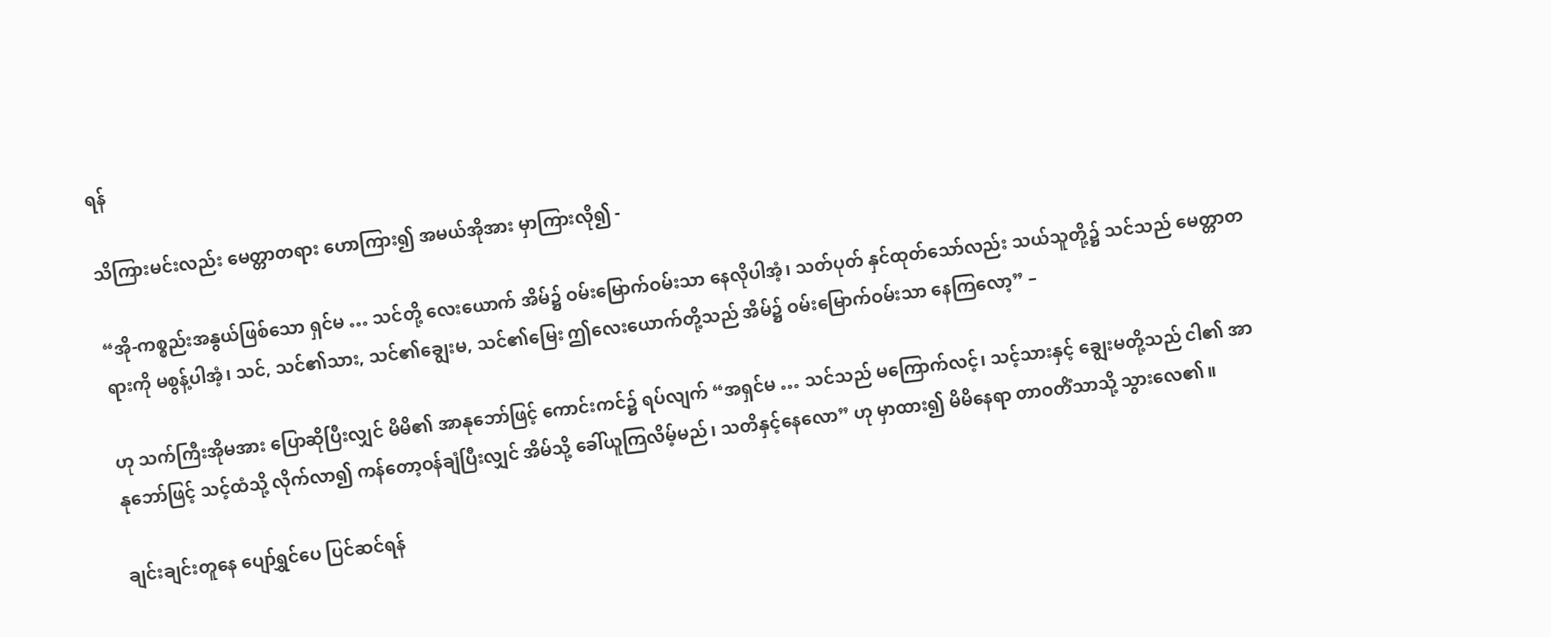ရန်

သိကြားမင်းလည်း မေတ္တာတရား ဟောကြား၍ အမယ်အိုအား မှာကြားလို၍ -

“အို-ကစ္စည်းအနွယ်ဖြစ်သော ရှင်မ … သင်တို့ လေးယောက် အိမ်၌ ဝမ်းမြောက်ဝမ်းသာ နေလိုပါအံ့၊ သတ်ပုတ် နှင်ထုတ်သော်လည်း သယ်သူတို့၌ သင်သည် မေတ္တာတရားကို မစွန့်ပါအံ့၊ သင်, သင်၏သား, သင်၏ချွေးမ, သင်၏မြေး ဤလေးယောက်တို့သည် အိမ်၌ ဝမ်းမြောက်ဝမ်းသာ နေကြလော့” –

ဟု သက်ကြီးအိုမအား ပြောဆိုပြီးလျှင် မိမိ၏ အာနုဘော်ဖြင့် ကောင်းကင်၌ ရပ်လျက် “အရှင်မ … သင်သည် မကြောက်လင့်၊ သင့်သားနှင့် ချွေးမတို့သည် ငါ၏ အာနုဘော်ဖြင့် သင့်ထံသို့ လိုက်လာ၍ ကန်တော့ဝန်ချံပြီးလျှင် အိမ်သို့ ခေါ်ယူကြလိမ့်မည်၊ သတိနှင့်နေလော” ဟု မှာထား၍ မိမိနေရာ တာဝတိံသာသို့ သွားလေ၏။

ချင်းချင်းတူနေ ပျော်ရွှင်ပေ ပြင်ဆင်ရန်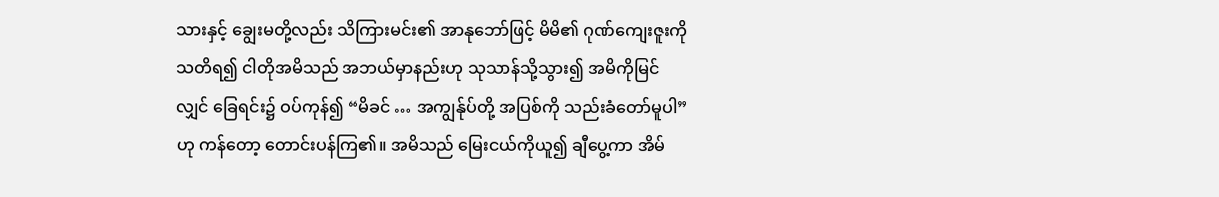သားနှင့် ချွေးမတို့လည်း သိကြားမင်း၏ အာနုဘော်ဖြင့် မိမိ၏ ဂုဏ်ကျေးဇူးကို သတိရ၍ ငါတိုအမိသည် အဘယ်မှာနည်းဟု သုသာန်သို့သွား၍ အမိကိုမြင်လျှင် ခြေရင်း၌ ဝပ်ကုန်၍ “မိခင် … အကျွန်ုပ်တို့ အပြစ်ကို သည်းခံတော်မူပါ” ဟု ကန်တော့ တောင်းပန်ကြ၏။ အမိသည် မြေးငယ်ကိုယူ၍ ချီပွေ့ကာ အိမ်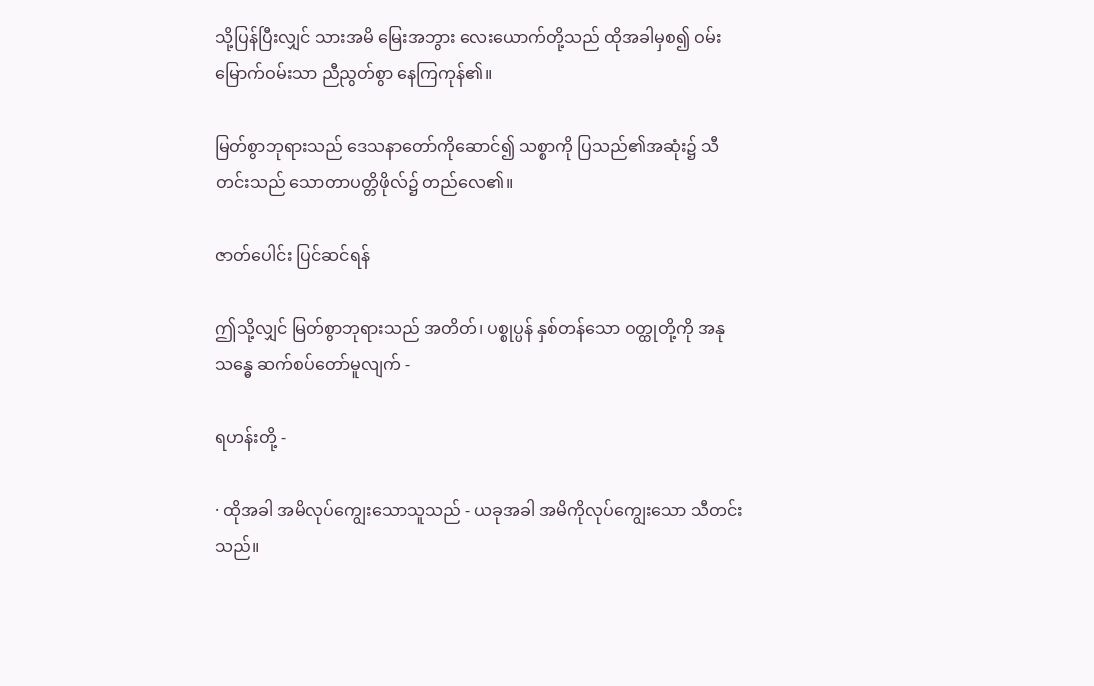သို့ပြန်ပြီးလျှင် သားအမိ မြေးအဘွား လေးယောက်တို့သည် ထိုအခါမှစ၍ ဝမ်းမြောက်ဝမ်းသာ ညီညွတ်စွာ နေကြကုန်၏။

မြတ်စွာဘုရားသည် ဒေသနာတော်ကိုဆောင်၍ သစ္စာကို ပြသည်၏အဆုံး၌ သီတင်းသည် သောတာပတ္တိဖိုလ်၌ တည်လေ၏။

ဇာတ်ပေါင်း ပြင်ဆင်ရန်

ဤသို့လျှင် မြတ်စွာဘုရားသည် အတိတ်၊ ပစ္စုပ္ပန် နှစ်တန်သော ဝတ္ထုတို့ကို အနုသန္ဓေ ဆက်စပ်တော်မူလျက် -

ရဟန်းတို့ -

· ထိုအခါ အမိလုပ်ကျွေးသောသူသည် - ယခုအခါ အမိကိုလုပ်ကျွေးသော သီတင်းသည်။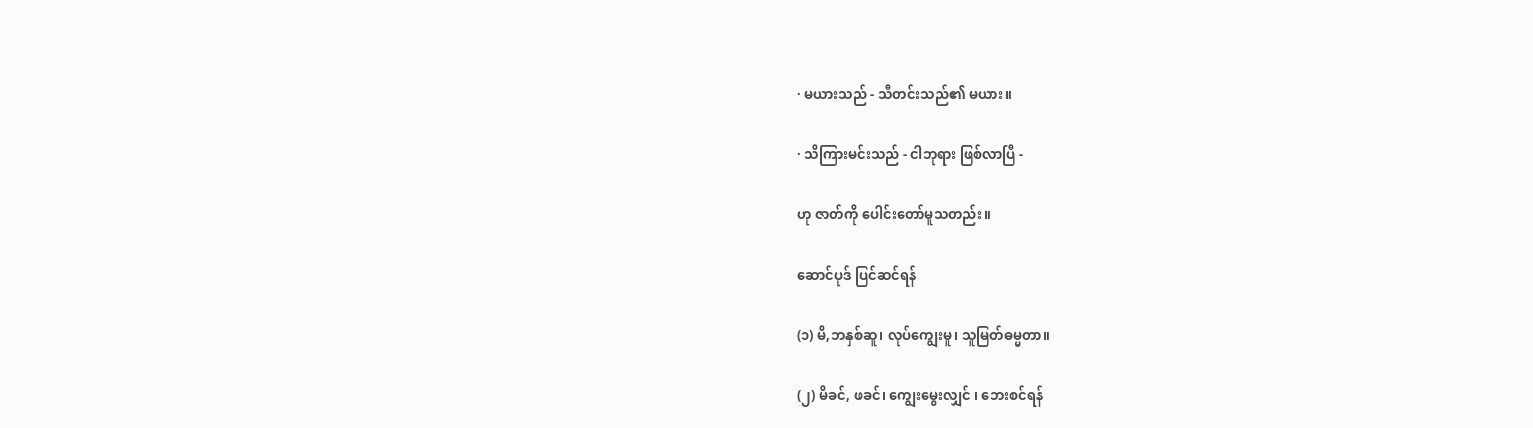· မယားသည် - သီတင်းသည်၏ မယား။

· သိကြားမင်းသည် - ငါဘုရား ဖြစ်လာပြီ -

ဟု ဇာတ်ကို ပေါင်းတော်မူသတည်း။

ဆောင်ပုဒ် ပြင်ဆင်ရန်

(၁) မိ,ဘနှစ်ဆူ၊ လုပ်ကျွေးမူ၊ သူမြတ်ဓမ္မတာ။

(၂) မိခင်, ဖခင်၊ ကျွေးမွေးလျှင် ၊ ဘေးစင်ရန်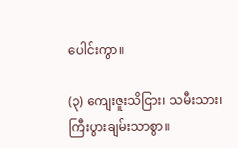ပေါင်းကွာ။

(၃) ကျေးဇူးသိငြား၊ သမီးသား၊ ကြီးပွားချမ်းသာစွာ။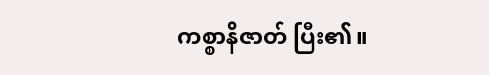ကစ္စာနိဇာတ် ပြီး၏။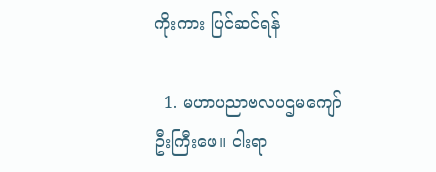ကိုးကား ပြင်ဆင်ရန်

  1. မဟာပညာဗလပဌမကျော်ဦးကြီးဖေ။ ငါးရာ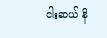ငါးဆယ် နိ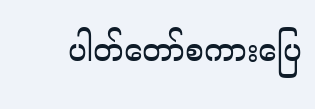ပါတ်တော်စကားပြေ